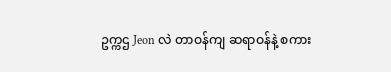ဥက္ကဌ Jeon လဲ တာဝန်ကျ ဆရာဝန်နဲ့ စကား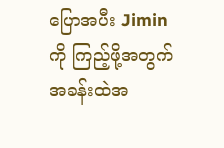ပြောအပီး Jimin ကို ကြည့်ဖို့အတွက် အခန်းထဲအ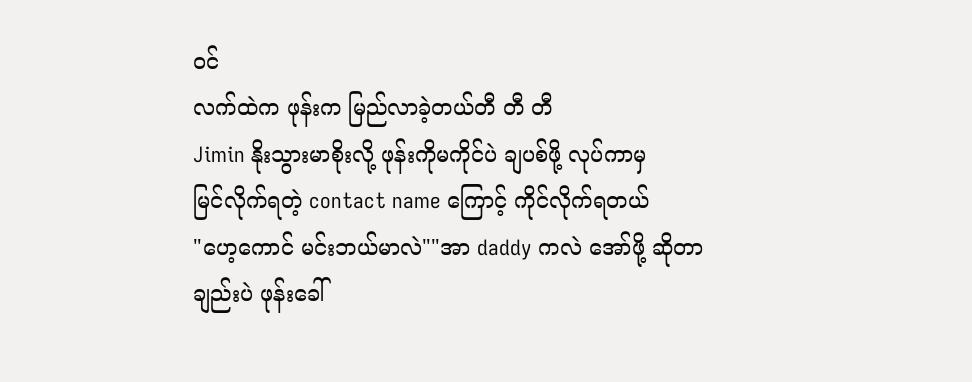ဝင်
လက်ထဲက ဖုန်းက မြည်လာခဲ့တယ်တီ တီ တီ
Jimin နိုးသွားမာစိုးလို့ ဖုန်းကိုမကိုင်ပဲ ချပစ်ဖို့ လုပ်ကာမှ
မြင်လိုက်ရတဲ့ contact name ကြောင့် ကိုင်လိုက်ရတယ်
"ဟေ့ကောင် မင်းဘယ်မာလဲ""အာ daddy ကလဲ အော်ဖို့ ဆိုတာချည်းပဲ ဖုန်းခေါ်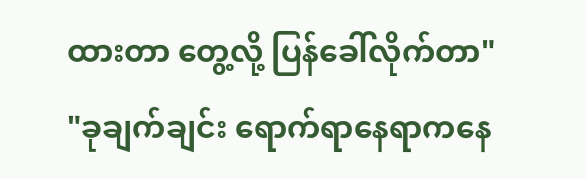ထားတာ တွေ့လို့ ပြန်ခေါ်လိုက်တာ"
"ခုချက်ချင်း ရောက်ရာနေရာကနေ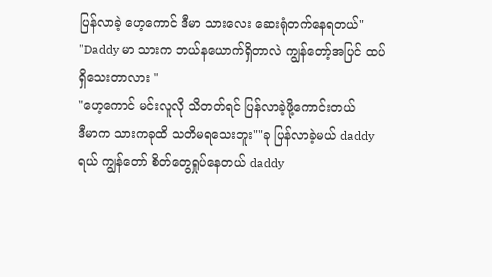ပြန်လာခဲ့ ဟေ့ကောင် ဒီမာ သားလေး ဆေးရုံတက်နေရတယ်"
"Daddy မာ သားက ဘယ်နယောက်ရှိတာလဲ ကျွန်တော့်အပြင် ထပ်ရှိသေးတာလား "
"ဟေ့ကောင် မင်းလူလို သိတတ်ရင် ပြန်လာခဲ့ဖို့ကောင်းတယ်
ဒီမာက သားကခုထိ သတိမရသေးဘူး""ခု ပြန်လာခဲ့မယ် daddyရယ် ကျွန်တော် စိတ်တွေရှုပ်နေတယ် daddy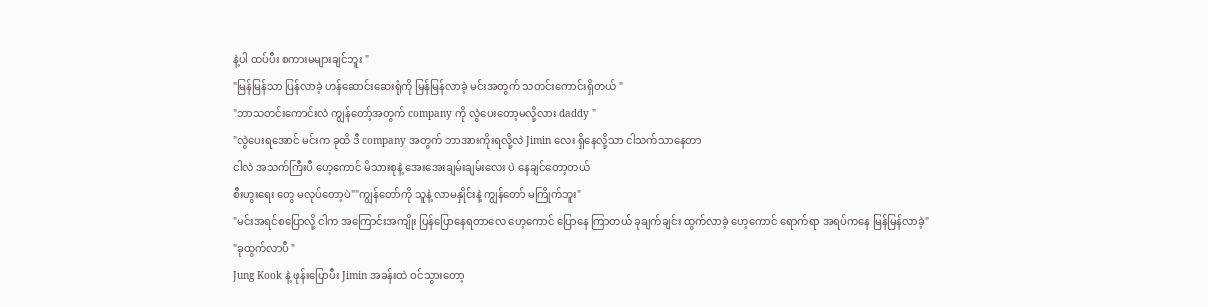နဲ့ပါ ထပ်ပီး စကားမများချင်ဘူး "
"မြန်မြန်သာ ပြန်လာခဲ့ ဟန်ဆောင်းဆေးရုံကို မြန်မြန်လာခဲ့ မင်းအတွက် သတင်းကောင်းရှိတယ် "
"ဘာသတင်းကောင်းလဲ ကျွန်တော့်အတွက် company ကို လွဲပေးတော့မလို့လား daddy "
"လွဲပေးရအောင် မင်းက ခုထိ ဒီ company အတွက် ဘာအားကိုးရလို့လဲ Jimin လေး ရှိနေလို့သာ ငါသက်သာနေတာ
ငါလဲ အသက်ကြီးပီ ဟေ့ကောင် မိသားစုနဲ့ အေးအေးချမ်းချမ်းလေး ပဲ နေချင်တော့တယ်
စီးဟွးရေး တွေ မလုပ်တော့ပဲ""ကျွန်တော်ကို သူနဲ့ လာမနှိုင်းနဲ့ ကျွန်တော် မကြိုက်ဘူး"
"မင်းအရင်စပြောလို့ ငါက အကြောင်းအကျိုး ပြန်ပြောနေရတာလေ ဟေ့ကောင် ပြောနေ ကြာတယ် ခုချက်ချင်း ထွက်လာခဲ့ ဟေ့ကောင် ရောက်ရာ အရပ်ကနေ မြန်မြန်လာခဲ့"
"ခုထွက်လာပီ "
Jung Kook နဲ့ ဖုန်းပြောပီး Jimin အခန်းထဲ ဝင်သွားတော့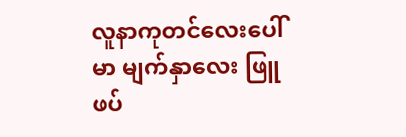လူနာကုတင်လေးပေါ်မာ မျက်နှာလေး ဖြူဖပ်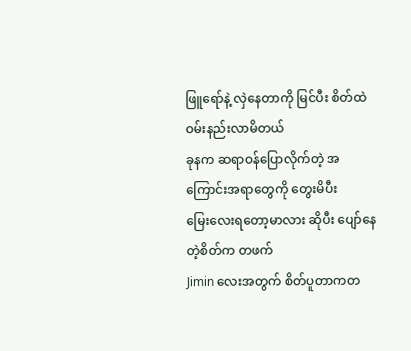ဖြူရော်နဲ့ လှဲနေတာကို မြင်ပီး စိတ်ထဲ ဝမ်းနည်းလာမိတယ်
ခုနက ဆရာဝန်ပြောလိုက်တဲ့ အကြောင်းအရာတွေကို တွေးမိပီး
မြေးလေးရတော့မာလား ဆိုပီး ပျော်နေတဲ့စိတ်က တဖက်
Jimin လေးအတွက် စိတ်ပူတာကတ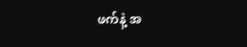ဖက်နဲ့ အ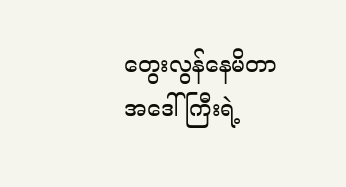တွေးလွန်နေမိတာ အဒေါ်ကြီးရဲ့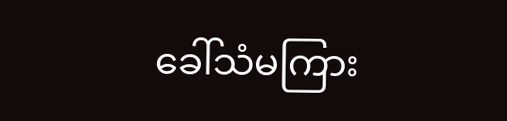ခေါ်သံမကြား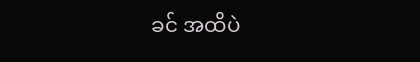ခင် အထိပဲ